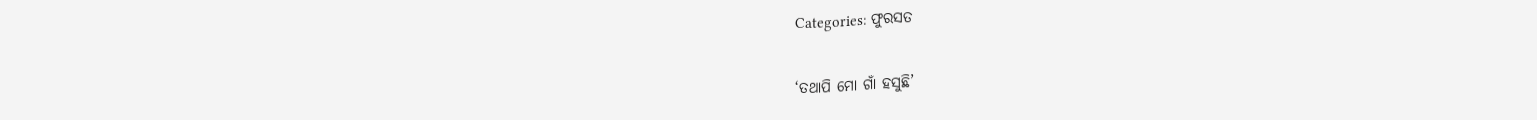Categories: ଫୁରସତ

‘ତଥାପି ମୋ ଗାଁ ହସୁଛି’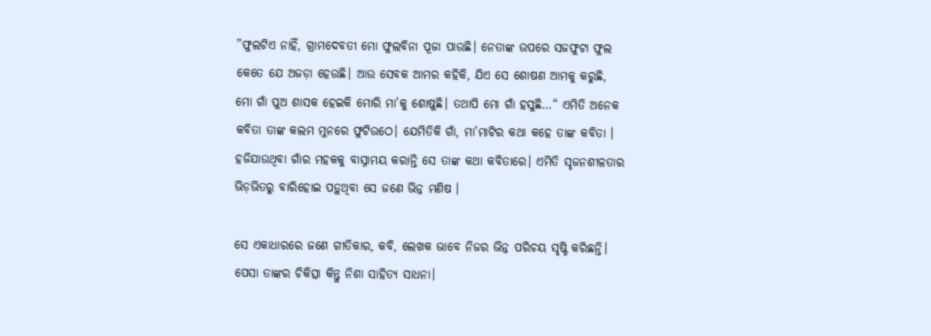”ଫୁଲଟିଏ ନାହିଁ, ଗ୍ରାମଦେବତୀ ମୋ ଫୁଲବିନା ପୂଜା ପାଉଛି। ନେତାଙ୍କ ଉପରେ ସଜଫୁଟା ଫୁଲ କେତେ ଯେ ଅଜଡ଼ା ହେଉଛି। ଆଉ ସେବକ ଆମର କହିକି, ଯିଏ ସେ ଶୋଷଣ ଆମକୁ କରୁଛି, ମୋ ଗାଁ ପୁଅ ଶାସକ ହେଇକି ମୋରି ମା’କୁ ଶୋଷୁଛି। ତଥାପି ମୋ ଗାଁ ହସୁଛି…“ ଏମିତି ଅନେକ କବିତା ତାଙ୍କ କଲମ ମୁନରେ ଫୁଟିଉଠେ। ଯେମିତିକି ଗାଁ, ମା’ମାଟିର କଥା କହେ ତାଙ୍କ କବିତା । ହଜିଯାଉଥିବା ଗାଁର ମହକକୁ ବାସ୍ନାମୟ କରାନ୍ତି ସେ ତାଙ୍କ କଥା କବିତାରେ। ଏମିତି ସୃଜନଶୀଳତାର ଭିଡ଼ଭିତରୁ ବାରିହୋଇ ପଡ଼ୁଥିବା ସେ ଜଣେ ଭିନ୍ନ ମଣିଷ ।

ସେ ଏକାଧାରରେ ଜଣେ ଗୀତିକାର, କବି, ଲେଖକ ଭାବେ ନିଜର ଭିନ୍ନ ପରିଚୟ ସୃଷ୍ଟି କରିଛନ୍ତି। ପେସା ତାଙ୍କର ଚିକିତ୍ସା କିନ୍ତୁ ନିଶା ସାହିତ୍ୟ ସାଧନା।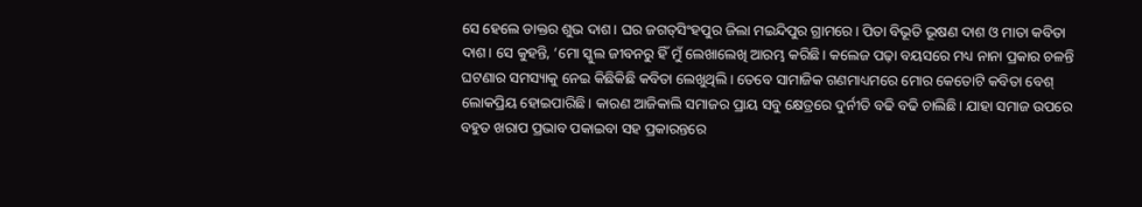ସେ ହେଲେ ଡାକ୍ତର ଶୁଭ ଦାଶ। ଘର ଜଗତ୍‌ସିଂହପୁର ଜିଲା ମଇନ୍ଦିପୁର ଗ୍ରାମରେ। ପିତା ବିଭୂତି ଭୂଷଣ ଦାଶ ଓ ମାତା କବିତା ଦାଶ। ସେ କୁହନ୍ତି, ‘ମୋ ସ୍କୁଲ ଜୀବନରୁ ହିଁ ମୁଁ ଲେଖାଲେଖି ଆରମ୍ଭ କରିଛି। କଲେଜ ପଢ଼ା ବୟସରେ ମଧ୍ୟ ନାନା ପ୍ରକାର ଚଳନ୍ତି ଘଟଣାର ସମସ୍ୟାକୁ ନେଇ କିଛିକିଛି କବିତା ଲେଖୁଥିଲି। ତେବେ ସାମାଜିକ ଗଣମାଧ୍ୟମରେ ମୋର କେତୋଟି କବିତା ବେଶ୍‌ ଲୋକପ୍ରିୟ ହୋଇପାରିଛି। କାରଣ ଆଜିକାଲି ସମାଜର ପ୍ରାୟ ସବୁ କ୍ଷେତ୍ରରେ ଦୁର୍ନୀତି ବଢି ବଢି ଚାଲିଛି। ଯାହା ସମାଜ ଉପରେ ବହୁତ ଖରାପ ପ୍ରଭାବ ପକାଇବା ସହ ପ୍ରକାରନ୍ତରେ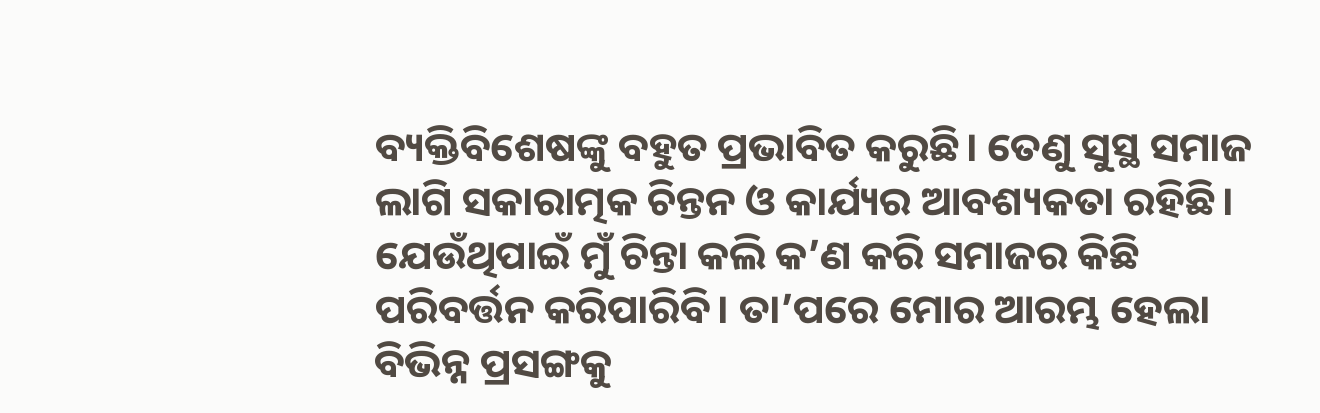ବ୍ୟକ୍ତିବିଶେଷଙ୍କୁ ବହୁତ ପ୍ରଭାବିତ କରୁଛି। ତେଣୁ ସୁସ୍ଥ ସମାଜ ଲାଗି ସକାରାତ୍ମକ ଚିନ୍ତନ ଓ କାର୍ଯ୍ୟର ଆବଶ୍ୟକତା ରହିଛି। ଯେଉଁଥିପାଇଁ ମୁଁ ଚିନ୍ତା କଲି କ’ଣ କରି ସମାଜର କିଛି ପରିବର୍ତ୍ତନ କରିପାରିବି। ତା’ପରେ ମୋର ଆରମ୍ଭ ହେଲା ବିଭିନ୍ନ ପ୍ରସଙ୍ଗକୁ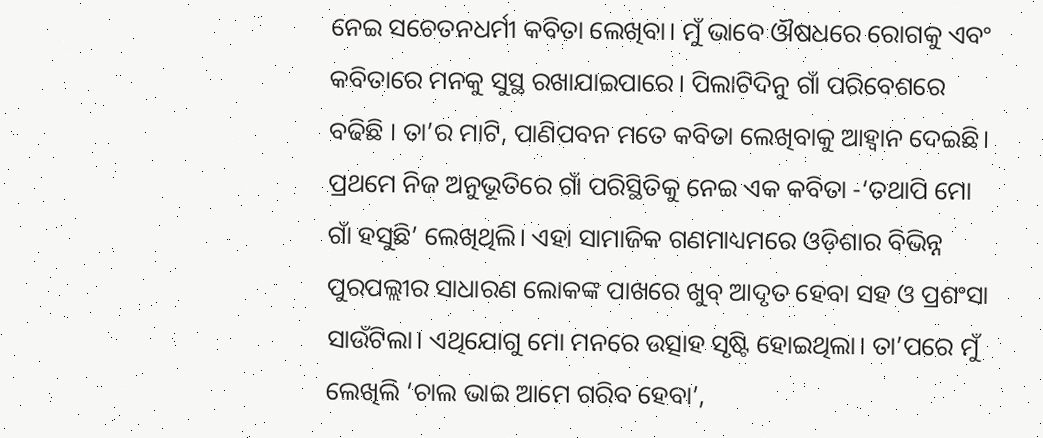ନେଇ ସଚେତନଧର୍ମୀ କବିତା ଲେଖିବା। ମୁଁ ଭାବେ ଔଷଧରେ ରୋଗକୁ ଏବଂ କବିତାରେ ମନକୁ ସୁସ୍ଥ ରଖାଯାଇପାରେ। ପିଲାଟିଦିନୁ ଗାଁ ପରିବେଶରେ ବଢିଛି । ତା’ର ମାଟି, ପାଣିପବନ ମତେ କବିତା ଲେଖିବାକୁ ଆହ୍ବାନ ଦେଇଛି। ପ୍ରଥମେ ନିଜ ଅନୁଭୂତିରେ ଗାଁ ପରିସ୍ଥିତିକୁ ନେଇ ଏକ କବିତା -‘ତଥାପି ମୋ ଗାଁ ହସୁଛି’ ଲେଖିଥିଲି। ଏହା ସାମାଜିକ ଗଣମାଧ୍ୟମରେ ଓଡ଼ିଶାର ବିଭିନ୍ନ ପୁରପଲ୍ଲୀର ସାଧାରଣ ଲୋକଙ୍କ ପାଖରେ ଖୁବ୍‌ ଆଦୃତ ହେବା ସହ ଓ ପ୍ରଶଂସା ସାଉଁଟିଲା। ଏଥିଯୋଗୁ ମୋ ମନରେ ଉତ୍ସାହ ସୃଷ୍ଟି ହୋଇଥିଲା। ତା’ପରେ ମୁଁ ଲେଖିଲି ‘ଚାଲ ଭାଇ ଆମେ ଗରିବ ହେବା’,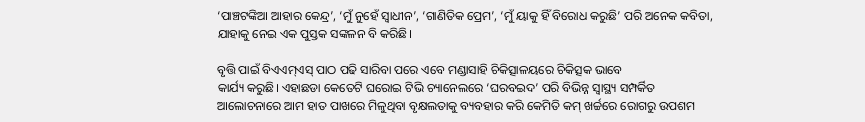‘ପାଞ୍ଚଟଙ୍କିଆ ଆହାର କେନ୍ଦ୍ର’, ‘ମୁଁ ନୁହେଁ ସ୍ବାଧୀନ’, ‘ଗାଣିତିକ ପ୍ରେମ’, ‘ମୁଁ ୟାକୁ ହିଁ ବିରୋଧ କରୁଛି’ ପରି ଅନେକ କବିତା, ଯାହାକୁ ନେଇ ଏକ ପୁସ୍ତକ ସଙ୍କଳନ ବି କରିଛି।

ବୃତ୍ତି ପାଇଁ ବିଏଏମ୍‌ଏସ୍‌ ପାଠ ପଢି ସାରିବା ପରେ ଏବେ ମଣ୍ଡାସାହି ଚିକିତ୍ସାଳୟରେ ଚିକିତ୍ସକ ଭାବେ
କାର୍ଯ୍ୟ କରୁଛି। ଏହାଛଡା କେତେଟି ଘରୋଇ ଟିଭି ଚ୍ୟାନେଲରେ ‘ଘରବଇଦ’ ପରି ବିଭିନ୍ନ ସ୍ବାସ୍ଥ୍ୟ ସମ୍ପର୍କିତ ଆଲୋଚନାରେ ଆମ ହାତ ପାଖରେ ମିଳୁଥିବା ବୃକ୍ଷଲତାକୁ ବ୍ୟବହାର କରି କେମିତି କମ୍‌ ଖର୍ଚ୍ଚରେ ରୋଗରୁ ଉପଶମ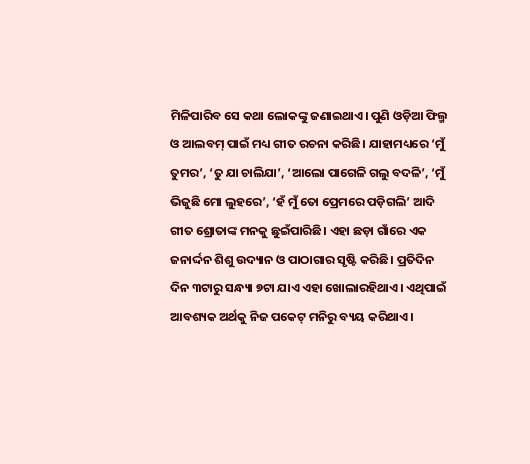ମିଳିପାରିବ ସେ କଥା ଲୋକଙ୍କୁ ଜଣାଇଥାଏ। ପୁଣି ଓଡ଼ିଆ ଫିଲ୍ମ ଓ ଆଲବମ୍‌ ପାଇଁ ମଧ୍ୟ ଗୀତ ରଚନା କରିଛି। ଯାହାମଧ୍ୟରେ ‘ମୁଁ ତୁମର’, ‘ତୁ ଯା ଚାଲିଯା’, ‘ଆଲୋ ପାଗେଳି ଗଲୁ ବଦଳି’, ‘ମୁଁ ଭିଜୁଛି ମୋ ଲୁହରେ’, ‘ହଁ ମୁଁ ତୋ ପ୍ରେମରେ ପଡ଼ିଗଲି’ ଆଦି ଗୀତ ଶ୍ରୋତାଙ୍କ ମନକୁ ଛୁଇଁପାରିଛି। ଏହା ଛଡ଼ା ଗାଁରେ ଏକ ଜନାର୍ଦ୍ଦନ ଶିଶୁ ଉଦ୍ୟାନ ଓ ପାଠାଗାର ସୃଷ୍ଟି କରିଛି। ପ୍ରତିଦିନ ଦିନ ୩ଟାରୁ ସନ୍ଧ୍ୟା ୭ଟା ଯାଏ ଏହା ଖୋଲାରହିଥାଏ। ଏଥିପାଇଁ ଆବଶ୍ୟକ ଅର୍ଥକୁ ନିଜ ପକେଟ୍‌ ମନିରୁ ବ୍ୟୟ କରିଥାଏ।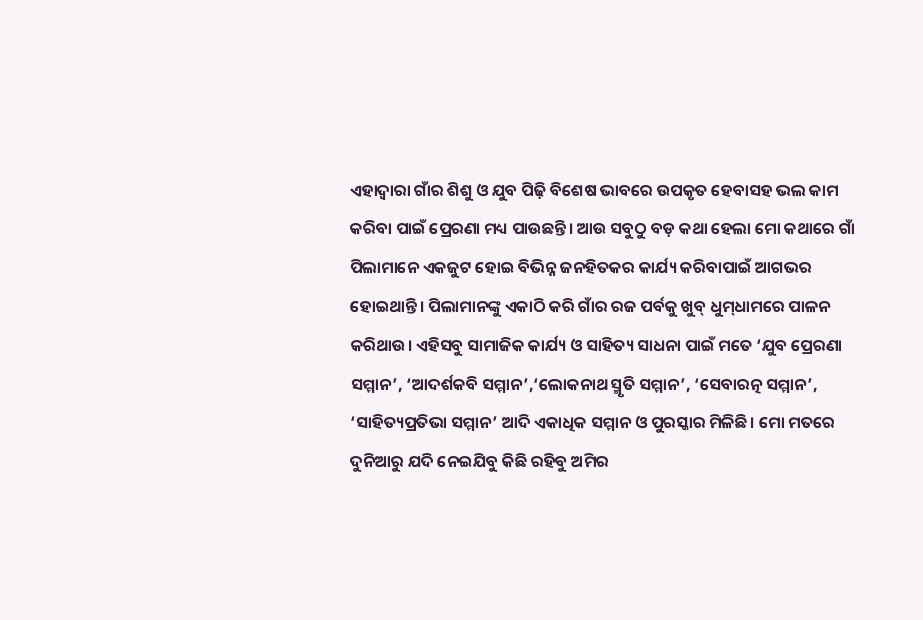ଏହାଦ୍ୱାରା ଗାଁର ଶିଶୁ ଓ ଯୁବ ପିଢ଼ି ବିଶେଷ ଭାବରେ ଉପକୃତ ହେବାସହ ଭଲ କାମ କରିବା ପାଇଁ ପ୍ରେରଣା ମଧ୍ୟ ପାଉଛନ୍ତି। ଆଉ ସବୁଠୁ ବଡ଼ କଥା ହେଲା ମୋ କଥାରେ ଗାଁ ପିଲାମାନେ ଏକଜୁଟ ହୋଇ ବିଭିନ୍ନ ଜନହିତକର କାର୍ଯ୍ୟ କରିବାପାଇଁ ଆଗଭର ହୋଇଥାନ୍ତି। ପିଲାମାନଙ୍କୁ ଏକାଠି କରି ଗାଁର ରଜ ପର୍ବକୁ ଖୁବ୍‌ ଧୁମ୍‌ଧାମରେ ପାଳନ କରିଥାଉ। ଏହିସବୁ ସାମାଜିକ କାର୍ଯ୍ୟ ଓ ସାହିତ୍ୟ ସାଧନା ପାଇଁ ମତେ ‘ଯୁବ ପ୍ରେରଣା ସମ୍ମାନ’, ‘ଆଦର୍ଶକବି ସମ୍ମାନ’,‘ଲୋକନାଥ ସ୍ମୃତି ସମ୍ମାନ’, ‘ସେବାରତ୍ନ ସମ୍ମାନ’, ‘ସାହିତ୍ୟପ୍ରତିଭା ସମ୍ମାନ’ ଆଦି ଏକାଧିକ ସମ୍ମାନ ଓ ପୁରସ୍କାର ମିଳିଛି। ମୋ ମତରେ ଦୁନିଆରୁ ଯଦି ନେଇଯିବୁ କିଛି ରହିବୁ ଅମିର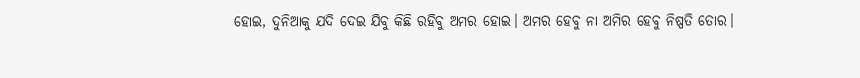ହୋଇ, ଦୁନିଆକୁ ଯଦି ଦେଇ ଯିବୁ କିଛି ରହିବୁ ଅମର ହୋଇ। ଅମର ହେବୁ ନା ଅମିର ହେବୁ ନିଷ୍ପତି ତୋର।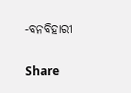-ବନବିହାରୀ

Share